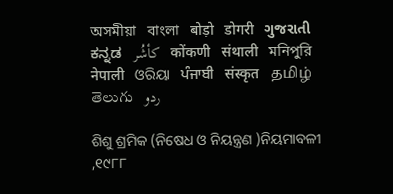অসমীয়া   বাংলা   बोड़ो   डोगरी   ગુજરાતી   ಕನ್ನಡ   كأشُر   कोंकणी   संथाली   মনিপুরি   नेपाली   ଓରିୟା   ਪੰਜਾਬੀ   संस्कृत   தமிழ்  తెలుగు   ردو

ଶିଶୁ ଶ୍ରମିକ (ନିଷେଧ ଓ ନିୟନ୍ତ୍ରଣ )ନିୟମାବଳୀ ,୧୯୮୮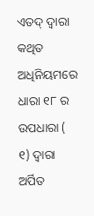ଏତଦ୍ ଦ୍ଵାରା କଥିତ ଅଧିନିୟମରେ ଧାରା ୧୮ ର ଉପଧାରା ( ୧) ଦ୍ଵାରା ଅର୍ପିତ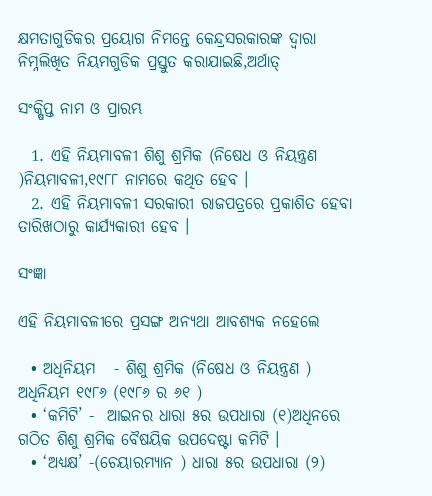କ୍ଷମତାଗୁଡିକର ପ୍ରୟୋଗ ନିମନ୍ତେ କେନ୍ଦ୍ରସରକାରଙ୍କ ଦ୍ଵାରା ନିମ୍ନଲିଖିତ ନିୟମଗୁଡିକ ପ୍ରସ୍ତୁତ କରାଯାଇଛି,ଅର୍ଥାତ୍

ସଂକ୍ଷିପ୍ତ ନାମ ଓ ପ୍ରାରମ୍ଭ

  1. ଏହି ନିୟମାବଳୀ ଶିଶୁ ଶ୍ରମିକ (ନିଷେଧ ଓ ନିୟନ୍ତ୍ରଣ )ନିୟମାବଳୀ,୧୯୮୮ ନାମରେ କଥିତ ହେବ ।
  2. ଏହି ନିୟମାବଳୀ ସରକାରୀ ରାଜପତ୍ରରେ ପ୍ରକାଶିତ ହେବା ତାରିଖଠାରୁ କାର୍ଯ୍ୟକାରୀ ହେବ ।

ସଂଜ୍ଞା

ଏହି ନିୟମାବଳୀରେ ପ୍ରସଙ୍ଗ ଅନ୍ୟଥା ଆବଶ୍ୟକ ନହେଲେ

  • ଅଧିନିୟମ   - ଶିଶୁ ଶ୍ରମିକ (ନିଷେଧ ଓ ନିୟନ୍ତ୍ରଣ ) ଅଧିନିୟମ ୧୯୮୬ (୧୯୮୬ ର ୬୧ )
  • ‘କମିଟି’ -  ଆଇନର ଧାରା ୫ର ଉପଧାରା (୧)ଅଧିନରେ ଗଠିତ ଶିଶୁ ଶ୍ରମିକ ବୈଷୟିକ ଉପଦେଷ୍ଟା କମିଟି ।
  • ‘ଅଧ୍ୟକ୍ଷ’ -(ଚେୟାରମ୍ୟାନ ) ଧାରା ୫ର ଉପଧାରା (୨)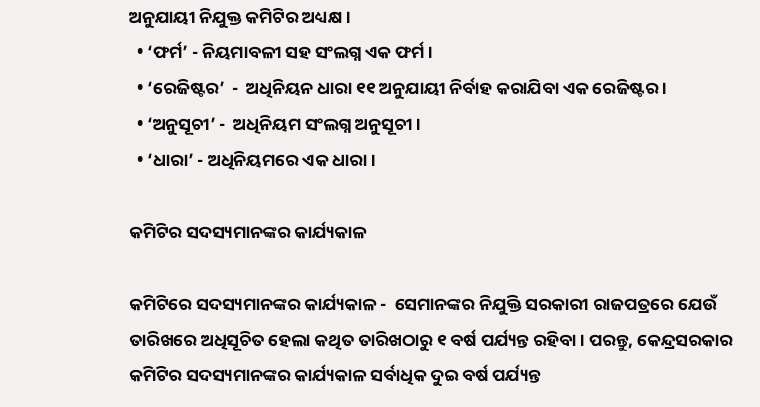ଅନୁଯାୟୀ ନିଯୁକ୍ତ କମିଟିର ଅଧ୍ୟକ୍ଷ ।
  • ‘ଫର୍ମ’ - ନିୟମାବଳୀ ସହ ସଂଲଗ୍ନ ଏକ ଫର୍ମ ।
  • ‘ରେଜିଷ୍ଟର’  -  ଅଧିନିୟନ ଧାରା ୧୧ ଅନୁଯାୟୀ ନିର୍ବାହ କରାଯିବା ଏକ ରେଜିଷ୍ଟର ।
  • ‘ଅନୁସୂଚୀ’ -  ଅଧିନିୟମ ସଂଲଗ୍ନ ଅନୁସୂଚୀ ।
  • ‘ଧାରା’ - ଅଧିନିୟମରେ ଏକ ଧାରା ।

କମିଟିର ସଦସ୍ୟମାନଙ୍କର କାର୍ଯ୍ୟକାଳ

କମିଟିରେ ସଦସ୍ୟମାନଙ୍କର କାର୍ଯ୍ୟକାଳ -  ସେମାନଙ୍କର ନିଯୁକ୍ତି ସରକାରୀ ରାଜପତ୍ରରେ ଯେଉଁ ତାରିଖରେ ଅଧିସୂଚିତ ହେଲା କଥିତ ତାରିଖଠାରୁ ୧ ବର୍ଷ ପର୍ଯ୍ୟନ୍ତ ରହିବା । ପରନ୍ତୁ, କେନ୍ଦ୍ରସରକାର କମିଟିର ସଦସ୍ୟମାନଙ୍କର କାର୍ଯ୍ୟକାଳ ସର୍ବାଧିକ ଦୁଇ ବର୍ଷ ପର୍ଯ୍ୟନ୍ତ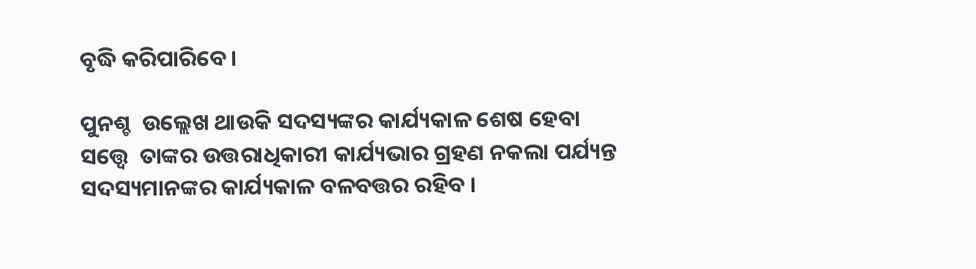ବୃଦ୍ଧି କରିପାରିବେ ।

ପୁନଶ୍ଚ  ଉଲ୍ଲେଖ ଥାଉକି ସଦସ୍ୟଙ୍କର କାର୍ଯ୍ୟକାଳ ଶେଷ ହେବା ସତ୍ତ୍ୱେ  ତାଙ୍କର ଉତ୍ତରାଧିକାରୀ କାର୍ଯ୍ୟଭାର ଗ୍ରହଣ ନକଲା ପର୍ଯ୍ୟନ୍ତ ସଦସ୍ୟମାନଙ୍କର କାର୍ଯ୍ୟକାଳ ବଳବତ୍ତର ରହିବ ।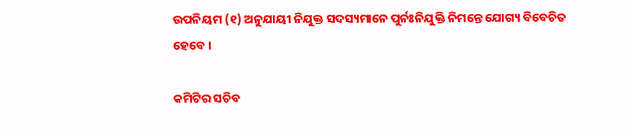ଉପନିୟମ (୧) ଅନୁଯାୟୀ ନିଯୁକ୍ତ ସଦସ୍ୟମାନେ ପୁର୍ନଃନିଯୁକ୍ତି ନିମନ୍ତେ ଯୋଗ୍ୟ ବିବେଚିତ ହେବେ ।

କମିଟିର ସଚିବ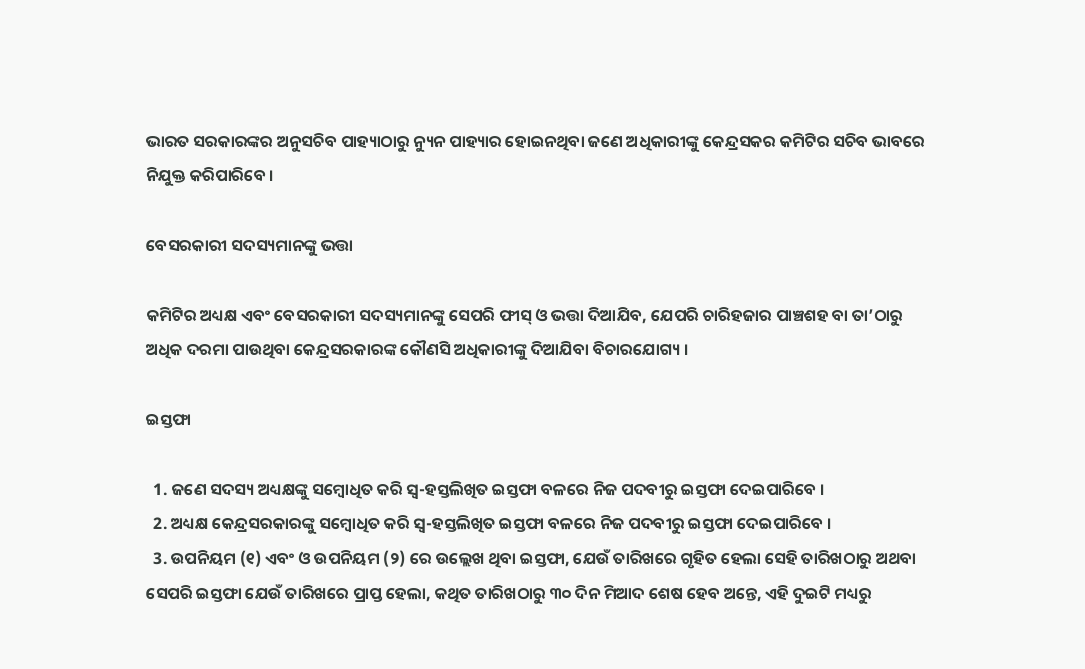ଭାରତ ସରକାରଙ୍କର ଅନୁସଚିବ ପାହ୍ୟାଠାରୁ ନ୍ୟୁନ ପାହ୍ୟାର ହୋଇନଥିବା ଜଣେ ଅଧିକାରୀଙ୍କୁ କେନ୍ଦ୍ରସକର କମିଟିର ସଚିବ ଭାବରେ ନିଯୁକ୍ତ କରିପାରିବେ ।

ବେସରକାରୀ ସଦସ୍ୟମାନଙ୍କୁ ଭତ୍ତା

କମିଟିର ଅଧ୍ୟକ୍ଷ ଏବଂ ବେସରକାରୀ ସଦସ୍ୟମାନଙ୍କୁ ସେପରି ଫୀସ୍ ଓ ଭତ୍ତା ଦିଆଯିବ, ଯେପରି ଚାରିହଜାର ପାଞ୍ଚଶହ ବା ତା’ଠାରୁ ଅଧିକ ଦରମା ପାଉଥିବା କେନ୍ଦ୍ରସରକାରଙ୍କ କୌଣସି ଅଧିକାରୀଙ୍କୁ ଦିଆଯିବା ବିଚାରଯୋଗ୍ୟ ।

ଇସ୍ତଫା

  1. ଜଣେ ସଦସ୍ୟ ଅଧ୍ୟକ୍ଷଙ୍କୁ ସମ୍ବୋଧିତ କରି ସ୍ଵ-ହସ୍ତଲିଖିତ ଇସ୍ତଫା ବଳରେ ନିଜ ପଦବୀରୁ ଇସ୍ତଫା ଦେଇପାରିବେ ।
  2. ଅଧ୍ୟକ୍ଷ କେନ୍ଦ୍ରସରକାରଙ୍କୁ ସମ୍ବୋଧିତ କରି ସ୍ଵ-ହସ୍ତଲିଖିତ ଇସ୍ତଫା ବଳରେ ନିଜ ପଦବୀରୁ ଇସ୍ତଫା ଦେଇପାରିବେ ।
  3. ଉପନିୟମ (୧) ଏବଂ ଓ ଉପନିୟମ (୨) ରେ ଉଲ୍ଲେଖ ଥିବା ଇସ୍ତଫା, ଯେଉଁ ତାରିଖରେ ଗୃହିତ ହେଲା ସେହି ତାରିଖଠାରୁ ଅଥବା ସେପରି ଇସ୍ତଫା ଯେଉଁ ତାରିଖରେ ପ୍ରାପ୍ତ ହେଲା, କଥିତ ତାରିଖଠାରୁ ୩୦ ଦିନ ମିଆଦ ଶେଷ ହେବ ଅନ୍ତେ, ଏହି ଦୁଇଟି ମଧ୍ୟରୁ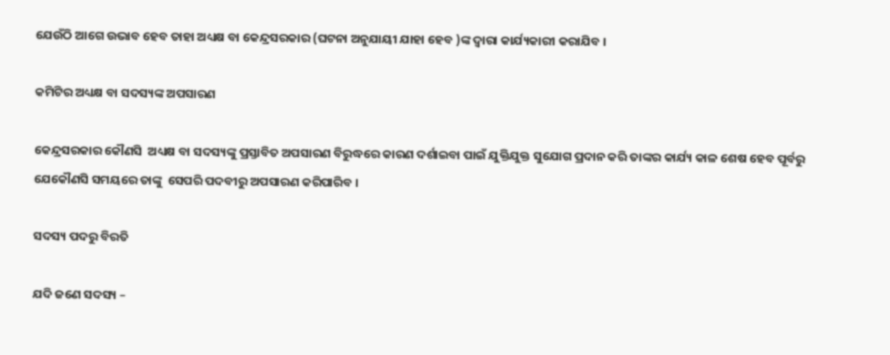ଯେଉଁଠି ଆଗେ ଉଭାବ ହେବ ତାହା ଅଧ୍ୟକ୍ଷ ବା କେନ୍ଦ୍ରସରକାର (ଘଟନା ଅନୁଯାୟୀ ଯାହା ହେବ )ଙ୍କ ଦ୍ଵାରା କାର୍ଯ୍ୟକାରୀ କରାଯିବ ।

କମିଟିର ଅଧ୍ୟକ୍ଷ ବା ସଦସ୍ୟଙ୍କ ଅପସାରଣ

କେନ୍ଦ୍ରସରକାର କୌଣସି  ଅଧ୍ୟକ୍ଷ ବା ସଦସ୍ୟଙ୍କୁ ପ୍ରସ୍ତାବିତ ଅପସାରଣ ବିରୁଦ୍ଧରେ କାରଣ ଦର୍ଶାଇବା ପାଇଁ ଯୁକ୍ତିଯୁକ୍ତ ସୁଯୋଗ ପ୍ରଦାନ କରି ତାଙ୍କର କାର୍ଯ୍ୟ କାଳ ଶେଷ ହେବ ପୂର୍ବରୁ ଯେକୌଣସି ସମୟରେ ତାଙ୍କୁ  ସେପରି ପଦବୀରୁ ଅପସାରଣ କରିପାରିବ ।

ସଦସ୍ୟ ପଦରୁ ବିରତି

ଯଦି ଜଣେ ସଦସ୍ୟ –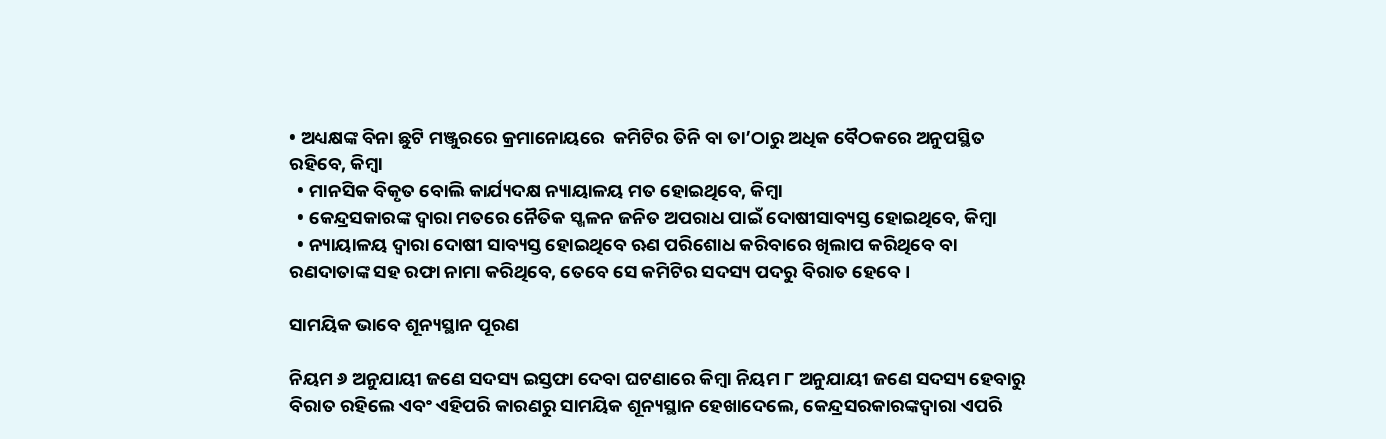• ଅଧ୍ୟକ୍ଷଙ୍କ ବିନା ଛୁଟି ମଞ୍ଜୁରରେ କ୍ରମାନୋୟରେ  କମିଟିର ତିନି ବା ତା’ଠାରୁ ଅଧିକ ବୈଠକରେ ଅନୁପସ୍ଥିତ ରହିବେ, କିମ୍ବା
  • ମାନସିକ ବିକୃତ ବୋଲି କାର୍ଯ୍ୟଦକ୍ଷ ନ୍ୟାୟାଳୟ ମତ ହୋଇଥିବେ, କିମ୍ବା
  • କେନ୍ଦ୍ରସକାରଙ୍କ ଦ୍ଵାରା ମତରେ ନୈତିକ ସ୍ଖଳନ ଜନିତ ଅପରାଧ ପାଇଁ ଦୋଷୀସାବ୍ୟସ୍ତ ହୋଇଥିବେ, କିମ୍ବା
  • ନ୍ୟାୟାଳୟ ଦ୍ଵାରା ଦୋଷୀ ସାବ୍ୟସ୍ତ ହୋଇଥିବେ ଋଣ ପରିଶୋଧ କରିବାରେ ଖିଲାପ କରିଥିବେ ବା ରଣଦାତାଙ୍କ ସହ ରଫା ନାମା କରିଥିବେ, ତେବେ ସେ କମିଟିର ସଦସ୍ୟ ପଦରୁ ବିରାତ ହେବେ ।

ସାମୟିକ ଭାବେ ଶୂନ୍ୟସ୍ଥାନ ପୂରଣ

ନିୟମ ୬ ଅନୁଯାୟୀ ଜଣେ ସଦସ୍ୟ ଇସ୍ତଫା ଦେବା ଘଟଣାରେ କିମ୍ବା ନିୟମ ୮ ଅନୁଯାୟୀ ଜଣେ ସଦସ୍ୟ ହେବାରୁ ବିରାତ ରହିଲେ ଏବଂ ଏହିପରି କାରଣରୁ ସାମୟିକ ଶୂନ୍ୟସ୍ଥାନ ହେଖାଦେଲେ, କେନ୍ଦ୍ରସରକାରଙ୍କଦ୍ଵାରା ଏପରି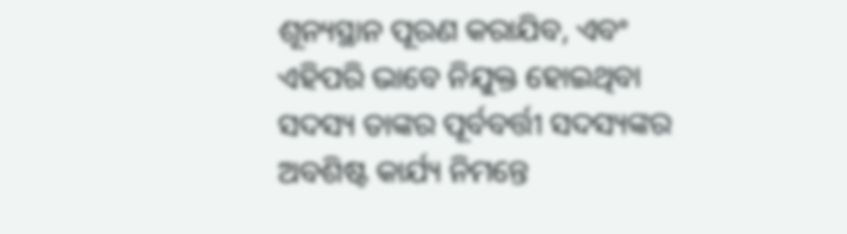ଶୂନ୍ୟସ୍ଥାନ ପୂରଣ କରାଯିବ, ଏବଂ ଏହିପରି ଭାବେ ନିଯୁକ୍ତ ହୋଇଥିବା ସଦସ୍ୟ ତାଙ୍କର ପୂର୍ବବର୍ତ୍ତୀ ସଦସ୍ୟଙ୍କର ଅବଶିଷ୍ଟ କାର୍ଯ୍ୟ ନିମନ୍ତେ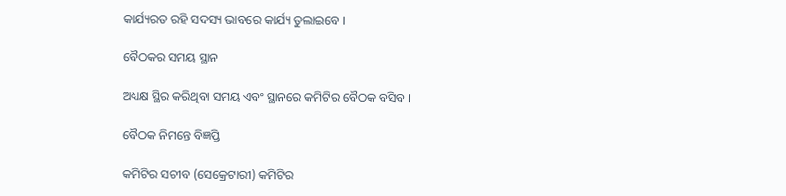କାର୍ଯ୍ୟରତ ରହି ସଦସ୍ୟ ଭାବରେ କାର୍ଯ୍ୟ ତୁଲାଇବେ ।

ବୈଠକର ସମୟ ସ୍ଥାନ

ଅଧ୍ୟକ୍ଷ ସ୍ଥିର କରିଥିବା ସମୟ ଏବଂ ସ୍ଥାନରେ କମିଟିର ବୈଠକ ବସିବ ।

ବୈଠକ ନିମନ୍ତେ ବିଜ୍ଞପ୍ତି

କମିଟିର ସଚୀବ (ସେକ୍ରେଟାରୀ) କମିଟିର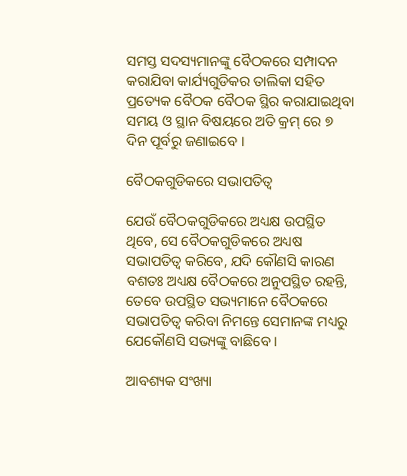ସମସ୍ତ ସଦସ୍ୟମାନଙ୍କୁ ବୈଠକରେ ସମ୍ପାଦନ କରାଯିବା କାର୍ଯ୍ୟଗୁଡିକର ତାଲିକା ସହିତ ପ୍ରତ୍ୟେକ ବୈଠକ ବୈଠକ ସ୍ଥିର କରାଯାଇଥିବା ସମୟ ଓ ସ୍ଥାନ ବିଷୟରେ ଅତି କ୍ରମ୍ ରେ ୭ ଦିନ ପୂର୍ବରୁ ଜଣାଇବେ ।

ବୈଠକଗୁଡିକରେ ସଭାପତିତ୍ଵ

ଯେଉଁ ବୈଠକଗୁଡିକରେ ଅଧ୍ୟକ୍ଷ ଉପସ୍ଥିତ ଥିବେ, ସେ ବୈଠକଗୁଡିକରେ ଅଧ୍ୟଷ ସଭାପତିତ୍ଵ କରିବେ, ଯଦି କୌଣସି କାରଣ ବଶତଃ ଅଧ୍ୟକ୍ଷ ବୈଠକରେ ଅନୁପସ୍ଥିତ ରହନ୍ତି, ତେବେ ଉପସ୍ଥିତ ସଭ୍ୟମାନେ ବୈଠକରେ ସଭାପତିତ୍ଵ କରିବା ନିମନ୍ତେ ସେମାନଙ୍କ ମଧ୍ୟରୁ ଯେକୌଣସି ସଭ୍ୟଙ୍କୁ ବାଛିବେ ।

ଆବଶ୍ୟକ ସଂଖ୍ୟା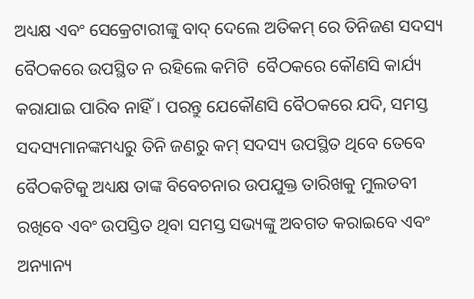ଅଧ୍ୟକ୍ଷ ଏବଂ ସେକ୍ରେଟାରୀଙ୍କୁ ବାଦ୍ ଦେଲେ ଅତିକମ୍ ରେ ତିନିଜଣ ସଦସ୍ୟ ବୈଠକରେ ଉପସ୍ଥିତ ନ ରହିଲେ କମିଟି  ବୈଠକରେ କୌଣସି କାର୍ଯ୍ୟ କରାଯାଇ ପାରିବ ନାହିଁ । ପରନ୍ତୁ ଯେକୌଣସି ବୈଠକରେ ଯଦି, ସମସ୍ତ ସଦସ୍ୟମାନଙ୍କମଧ୍ୟରୁ ତିନି ଜଣରୁ କମ୍ ସଦସ୍ୟ ଉପସ୍ଥିତ ଥିବେ ତେବେ ବୈଠକଟିକୁ ଅଧ୍ୟକ୍ଷ ତାଙ୍କ ବିବେଚନାର ଉପଯୁକ୍ତ ତାରିଖକୁ ମୁଲତବୀ  ରଖିବେ ଏବଂ ଉପସ୍ତିତ ଥିବା ସମସ୍ତ ସଭ୍ୟଙ୍କୁ ଅବଗତ କରାଇବେ ଏବଂ ଅନ୍ୟାନ୍ୟ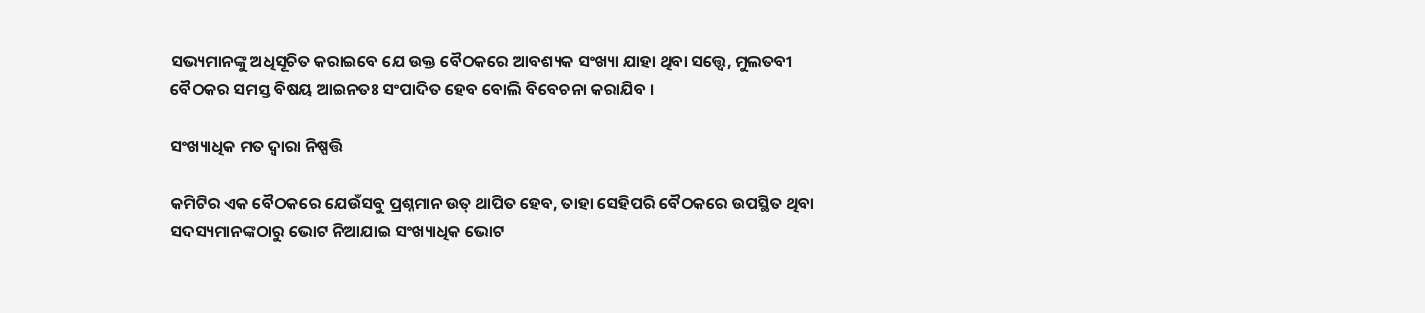ସଭ୍ୟମାନଙ୍କୁ ଅଧିସୂଚିତ କରାଇବେ ଯେ ଉକ୍ତ ବୈଠକରେ ଆବଶ୍ୟକ ସଂଖ୍ୟା ଯାହା ଥିବା ସତ୍ତ୍ୱେ, ମୁଲତବୀ  ବୈଠକର ସମସ୍ତ ବିଷୟ ଆଇନତଃ ସଂପାଦିତ ହେବ ବୋଲି ବିବେଚନା କରାଯିବ ।

ସଂଖ୍ୟାଧିକ ମତ ଦ୍ଵାରା ନିଷ୍ପତ୍ତି

କମିଟିର ଏକ ବୈଠକରେ ଯେଉଁସବୁ ପ୍ରଶ୍ନମାନ ଉତ୍ ଥାପିତ ହେବ, ତାହା ସେହିପରି ବୈଠକରେ ଉପସ୍ଥିତ ଥିବା ସଦସ୍ୟମାନଙ୍କଠାରୁ ଭୋଟ ନିଆଯାଇ ସଂଖ୍ୟାଧିକ ଭୋଟ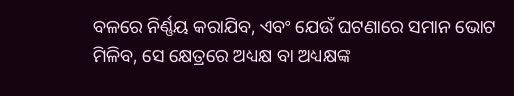ବଳରେ ନିର୍ଣ୍ଣୟ କରାଯିବ, ଏବଂ ଯେଉଁ ଘଟଣାରେ ସମାନ ଭୋଟ ମିଳିବ, ସେ କ୍ଷେତ୍ରରେ ଅଧ୍ୟକ୍ଷ ବା ଅଧ୍ୟକ୍ଷଙ୍କ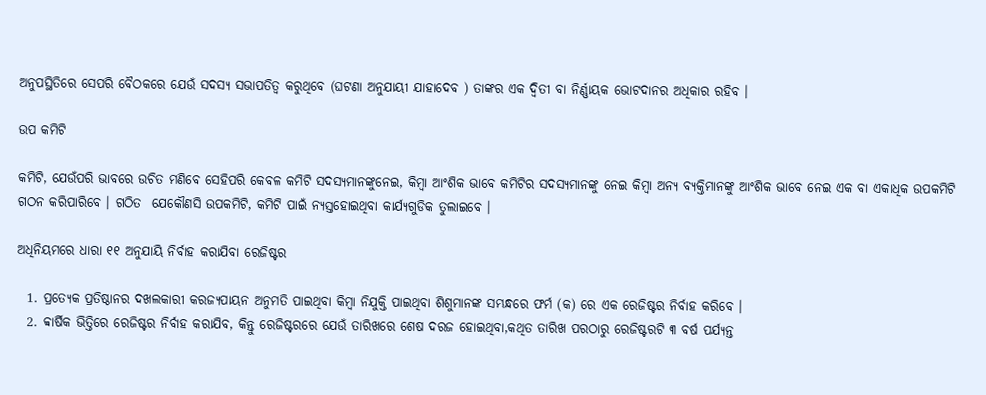ଅନୁପସ୍ଥିତିରେ ସେପରି ବୈଠକରେ ଯେଉଁ ସଦସ୍ୟ ସଭାପତିତ୍ଵ କରୁଥିବେ (ଘଟଣା ଅନୁଯାୟୀ ଯାହାଦେବ ) ତାଙ୍କର ଏକ ଦ୍ଵିତୀ ବା ନିର୍ଣ୍ଣାୟକ ଭୋଟଦାନର ଅଧିକାର ରହିବ ।

ଉପ କମିଟି

କମିଟି, ଯେଉଁପରି ଭାବରେ ଉଚିତ ମଣିବେ ସେହିପରି କେବଳ କମିଟି ସଦସ୍ୟମାନଙ୍କୁନେଇ, କିମ୍ବା ଆଂଶିକ ଭାବେ କମିଟିର ସଦସ୍ୟମାନଙ୍କୁ ନେଇ କିମ୍ବା ଅନ୍ୟ ବ୍ୟକ୍ତିମାନଙ୍କୁ ଆଂଶିକ ଭାବେ ନେଇ ଏକ ବା ଏକାଧିକ ଉପକମିଟି ଗଠନ କରିପାରିବେ । ଗଠିତ  ଯେକୌଣସି ଉପକମିଟି, କମିଟି ପାଇଁ ନ୍ୟସ୍ତହୋଇଥିବା କାର୍ଯ୍ୟଗୁଡିକ ତୁଲାଇବେ ।

ଅଧିନିୟମରେ ଧାରା ୧୧ ଅନୁଯାୟି ନିର୍ବାହ କରାଯିବା ରେଜିଷ୍ଟର

  1. ପ୍ରତ୍ୟେକ ପ୍ରତିଷ୍ଠାନର ଦଖଲକାରୀ କରଜ୍ୟପାୟନ ଅନୁମତି ପାଇଥିବା କିମ୍ବା ନିଯୁକ୍ତି ପାଇଥିବା ଶିଶୁମାନଙ୍କ ସମ୍ଭନ୍ଧରେ ଫର୍ମ (କ) ରେ ଏକ ରେଜିଷ୍ଟର ନିର୍ବାହ କରିବେ ।
  2. ବ୍ବାର୍ଷିକ ଭିତ୍ତିରେ ରେଜିଷ୍ଟର ନିର୍ବାହ କରାଯିବ, କିନ୍ତୁ ରେଜିଷ୍ଟରରେ ଯେଉଁ ତାରିଖରେ ଶେଷ ଦରଜ ହୋଇଥିବା,କଥିତ ତାରିଖ ପରଠାରୁ ରେଜିଷ୍ଟରଟି ୩ ବର୍ଷ ପର୍ଯ୍ୟନ୍ତ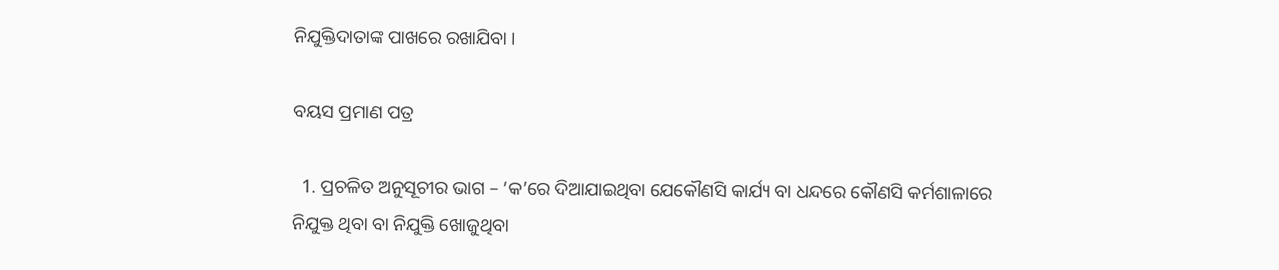ନିଯୁକ୍ତିଦାତାଙ୍କ ପାଖରେ ରଖାଯିବା ।

ବୟସ ପ୍ରମାଣ ପତ୍ର

  1. ପ୍ରଚଳିତ ଅନୁସୂଚୀର ଭାଗ – ‘କ’ରେ ଦିଆଯାଇଥିବା ଯେକୌଣସି କାର୍ଯ୍ୟ ବା ଧନ୍ଦରେ କୌଣସି କର୍ମଶାଳାରେ ନିଯୁକ୍ତ ଥିବା ବା ନିଯୁକ୍ତି ଖୋଜୁଥିବା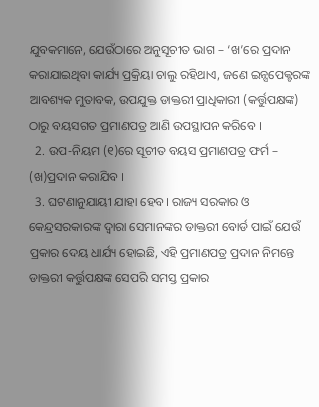ଯୁବକମାନେ, ଯେଉଁଠାରେ ଅନୁସୂଚୀତ ଭାଗ – ‘ଖ’ରେ ପ୍ରଦାନ କରାଯାଇଥିବା କାର୍ଯ୍ୟ ପ୍ରକ୍ରିୟା ଚାଲୁ ରହିଥାଏ, ଜଣେ ଇନ୍ସପେକ୍ଟରଙ୍କ ଆବଶ୍ୟକ ମୁତାବକ, ଉପଯୁକ୍ତ ଡାକ୍ତରୀ ପ୍ରାଧିକାରୀ (କର୍ତ୍ତୁପକ୍ଷଙ୍କ) ଠାରୁ ବୟସଗତ ପ୍ରମାଣପତ୍ର ଆଣି ଉପସ୍ଥାପନ କରିବେ ।
  2. ଉପ-ନିୟମ (୧)ରେ ସୂଚୀତ ବୟସ ପ୍ରମାଣପତ୍ର ଫର୍ମ – (ଖ)ପ୍ରଦାନ କରାଯିବ ।
  3. ଘଟଣାନୁଯାୟୀ ଯାହା ହେବ। ରାଜ୍ୟ ସରକାର ଓ କେନ୍ଦ୍ରସରକାରଙ୍କ ଦ୍ଵାରା ସେମାନଙ୍କର ଡାକ୍ତରୀ ବୋର୍ଡ ପାଇଁ ଯେଉଁ ପ୍ରକାର ଦେୟ ଧାର୍ଯ୍ୟ ହୋଇଛି, ଏହି ପ୍ରମାଣପତ୍ର ପ୍ରଦାନ ନିମନ୍ତେ ଡାକ୍ତରୀ କର୍ତ୍ତୁପକ୍ଷଙ୍କ ସେପରି ସମସ୍ତ ପ୍ରକାର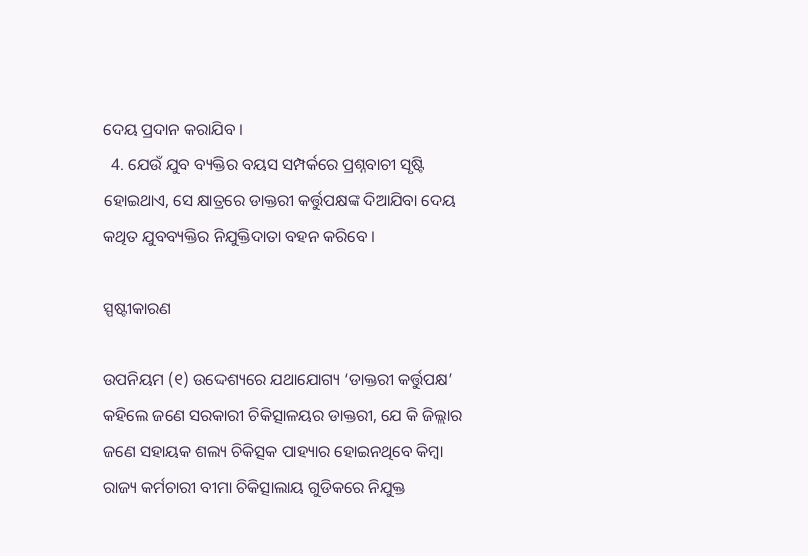ଦେୟ ପ୍ରଦାନ କରାଯିବ ।
  4. ଯେଉଁ ଯୁବ ବ୍ୟକ୍ତିର ବୟସ ସମ୍ପର୍କରେ ପ୍ରଶ୍ନବାଚୀ ସୃଷ୍ଟି ହୋଇଥାଏ, ସେ କ୍ଷାତ୍ରରେ ଡାକ୍ତରୀ କର୍ତ୍ତୁପକ୍ଷଙ୍କ ଦିଆଯିବା ଦେୟ କଥିତ ଯୁବବ୍ୟକ୍ତିର ନିଯୁକ୍ତିଦାତା ବହନ କରିବେ ।

ସ୍ପଷ୍ଟୀକାରଣ

ଉପନିୟମ (୧) ଉଦ୍ଦେଶ୍ୟରେ ଯଥାଯୋଗ୍ୟ ‘ଡାକ୍ତରୀ କର୍ତ୍ତୁପକ୍ଷ’ କହିଲେ ଜଣେ ସରକାରୀ ଚିକିତ୍ସାଳୟର ଡାକ୍ତରୀ, ଯେ କି ଜିଲ୍ଲାର ଜଣେ ସହାୟକ ଶଲ୍ୟ ଚିକିତ୍ସକ ପାହ୍ୟାର ହୋଇନଥିବେ କିମ୍ବା ରାଜ୍ୟ କର୍ମଚାରୀ ବୀମା ଚିକିତ୍ସାଲାୟ ଗୁଡିକରେ ନିଯୁକ୍ତ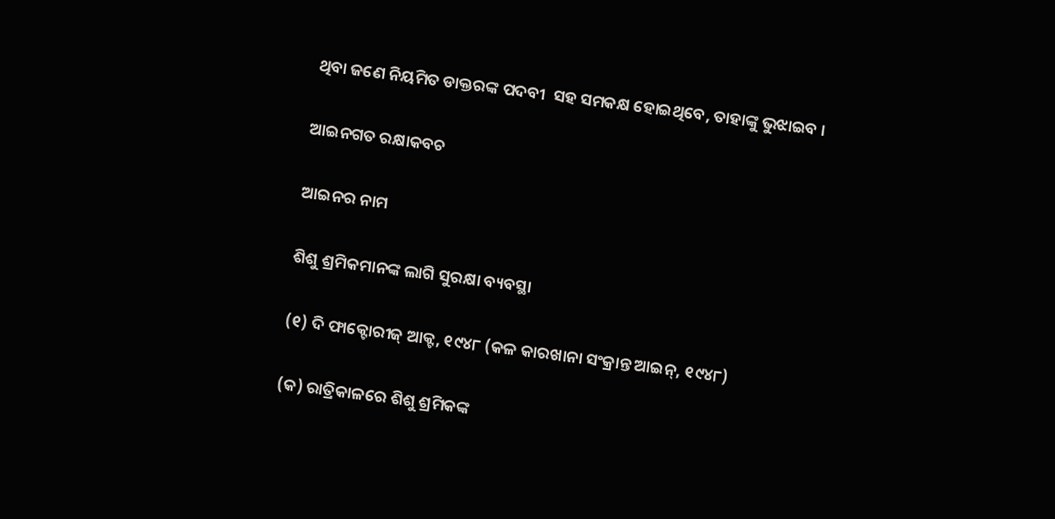ଥିବା ଜଣେ ନିୟମିତ ଡାକ୍ତରଙ୍କ ପଦବୀ  ସହ ସମକକ୍ଷ ହୋଇଥିବେ, ତାହାଙ୍କୁ ଭୁଝାଇବ ।

ଆଇନଗତ ରକ୍ଷାକବଚ

ଆଇନର ନାମ

ଶିଶୁ ଶ୍ରମିକମାନଙ୍କ ଲାଗି ସୁରକ୍ଷା ବ୍ୟବସ୍ଥା

(୧) ଦି ଫାକ୍ଟୋରୀଜ୍ ଆକ୍ଟ, ୧୯୪୮ (କଳ କାରଖାନା ସଂକ୍ରାନ୍ତ ଆଇନ୍, ୧୯୪୮)

(କ) ରାତ୍ରିକାଳରେ ଶିଶୁ ଶ୍ରମିକଙ୍କ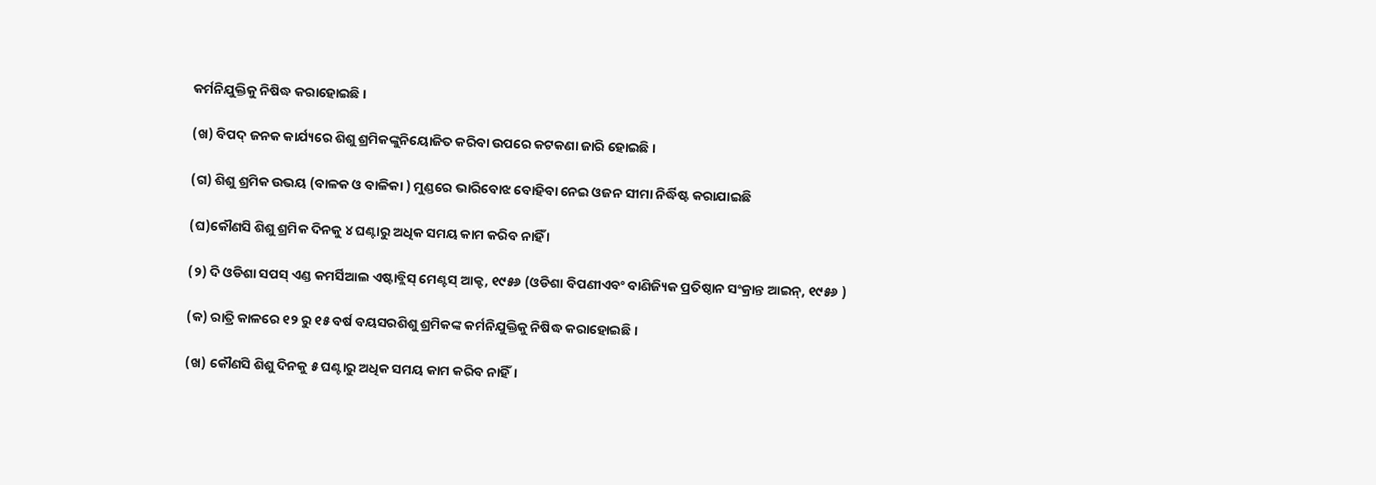କର୍ମନିଯୁକ୍ତିକୁ ନିଷିଦ୍ଧ କରାହୋଇଛି ।

(ଖ) ବିପଦ୍ ଜନକ କାର୍ଯ୍ୟରେ ଶିଶୁ ଶ୍ରମିକଙ୍କୁନିୟୋଜିତ କରିବା ଉପରେ କଟକଣା ଜାରି ହୋଇଛି ।

(ଗ) ଶିଶୁ ଶ୍ରମିକ ଉଭୟ (ବାଳକ ଓ ବାଳିକା ) ମୁଣ୍ଡରେ ଭାରିବୋଝ ବୋହିବା ନେଇ ଓଜନ ସୀମା ନିର୍ଦ୍ଧିଷ୍ଟ କରାଯାଇଛି

(ଘ)କୌଣସି ଶିଶୁ ଶ୍ରମିକ ଦିନକୁ ୪ ଘଣ୍ଟାରୁ ଅଧିକ ସମୟ କାମ କରିବ ନାହିଁ ।

(୨) ଦି ଓଡିଶା ସପସ୍ ଏଣ୍ଡ କମର୍ସିଆଲ ଏଷ୍ଟାବ୍ଲିସ୍ ମେଣ୍ଟସ୍ ଆକ୍ଟ, ୧୯୫୬ (ଓଡିଶା ବିପଣୀଏବଂ ବାଣିଜ୍ୟିକ ପ୍ରତିଷ୍ଠାନ ସଂକ୍ରାନ୍ତ ଆଇନ୍, ୧୯୫୬ )

(କ) ରାତ୍ରି କାଳରେ ୧୨ ରୁ ୧୫ ବର୍ଷ ବୟସରଶିଶୁ ଶ୍ରମିକଙ୍କ କର୍ମନିଯୁକ୍ତିକୁ ନିଷିଦ୍ଧ କରାହୋଇଛି ।

(ଖ) କୌଣସି ଶିଶୁ ଦିନକୁ ୫ ଘଣ୍ଟାରୁ ଅଧିକ ସମୟ କାମ କରିବ ନାହିଁ।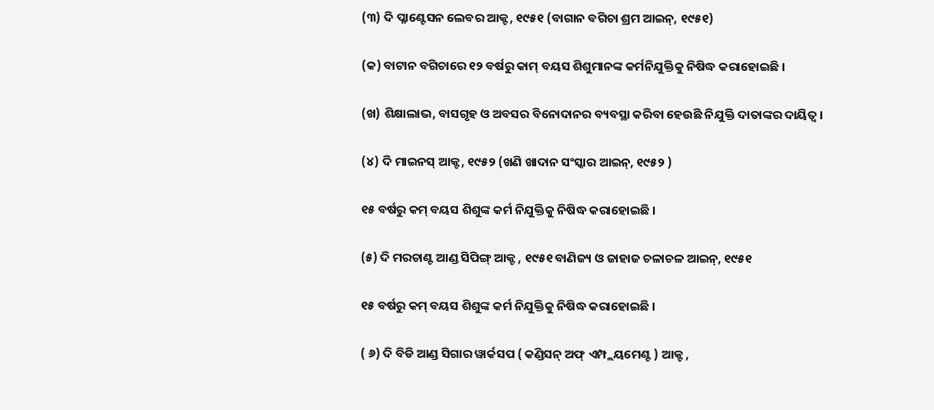(୩) ଦି ପ୍ଳାଣ୍ଟେସନ ଲେବର ଆକ୍ଟ, ୧୯୫୧ (ବାଗାନ ବଗିଚା ଶ୍ରମ ଆଇନ୍, ୧୯୫୧)

(କ) ବାଟାନ ବଗିଚାରେ ୧୨ ବର୍ଷରୁ କାମ୍ ବୟସ ଶିଶୁମାନଙ୍କ କର୍ମନିଯୁକ୍ତିକୁ ନିଷିଦ୍ଧ କରାହୋଇଛି ।

(ଖ) ଶିକ୍ଷାଲାଭ, ବାସଗୃହ ଓ ଅବସର ବିନୋଦାନର ବ୍ୟବସ୍ଥା କରିବା ହେଉଛି ନିଯୁକ୍ତି ଦାତାଙ୍କର ଦାୟିତ୍ଵ ।

(୪) ଦି ମାଇନସ୍ ଆକ୍ଟ, ୧୯୫୨ (ଖଣି ଖାଦାନ ସଂସ୍କାର ଆଇନ୍, ୧୯୫୨ )

୧୫ ବର୍ଷରୁ କମ୍ ବୟସ ଶିଶୁଙ୍କ କର୍ମ ନିଯୁକ୍ତିକୁ ନିଷିଦ୍ଧ କରାହୋଇଛି ।

(୫) ଦି ମରଚାଣ୍ଟ ଆଣ୍ଡ ସିପିଙ୍ଗ୍ ଆକ୍ଟ , ୧୯୫୧ ବାଣିଜ୍ୟ ଓ ଜାହାଜ ଚଳାଚଳ ଆଇନ୍, ୧୯୫୧

୧୫ ବର୍ଷରୁ କମ୍ ବୟସ ଶିଶୁଙ୍କ କର୍ମ ନିଯୁକ୍ତିକୁ ନିଷିଦ୍ଧ କରାହୋଇଛି ।

( ୬) ଦି ବିଡି ଆଣ୍ଡ ସିଗାର ୱାର୍କସପ ( କଣ୍ଡିସନ୍ ଅଫ୍ ଏମ୍ପ୍ଲୟମେଣ୍ଟ ) ଆକ୍ଟ ,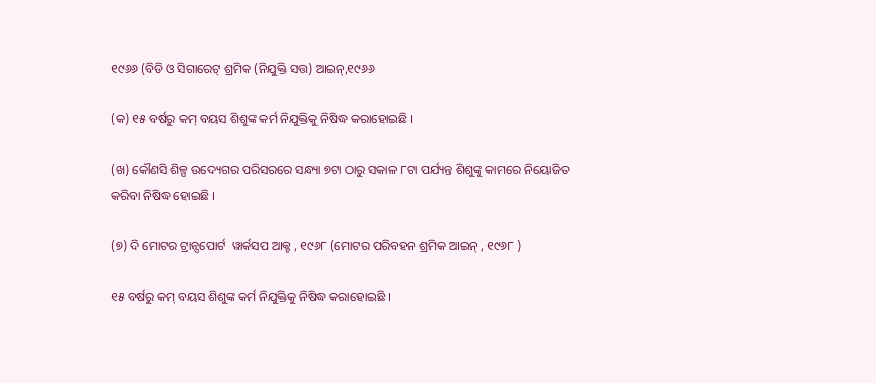୧୯୬୬ (ବିଡି ଓ ସିଗାରେଟ୍ ଶ୍ରମିକ (ନିଯୁକ୍ତି ସତ୍ତ) ଆଇନ୍,୧୯୬୬

(କ) ୧୫ ବର୍ଷରୁ କମ୍ ବୟସ ଶିଶୁଙ୍କ କର୍ମ ନିଯୁକ୍ତିକୁ ନିଷିଦ୍ଧ କରାହୋଇଛି ।

(ଖ) କୌଣସି ଶିଳ୍ପ ଉଦ୍ୟେଗର ପରିସରରେ ସନ୍ଧ୍ୟା ୭ଟା ଠାରୁ ସକାଳ ୮ଟା ପର୍ଯ୍ୟନ୍ତ ଶିଶୁଙ୍କୁ କାମରେ ନିୟୋଜିତ କରିବା ନିଷିଦ୍ଧ ହୋଇଛି ।

(୭) ଦି ମୋଟର ଟ୍ରାନ୍ସପୋର୍ଟ  ୱାର୍କସପ ଆକ୍ଟ , ୧୯୬୮ (ମୋଟର ପରିବହନ ଶ୍ରମିକ ଆଇନ୍ , ୧୯୬୮ )

୧୫ ବର୍ଷରୁ କମ୍ ବୟସ ଶିଶୁଙ୍କ କର୍ମ ନିଯୁକ୍ତିକୁ ନିଷିଦ୍ଧ କରାହୋଇଛି ।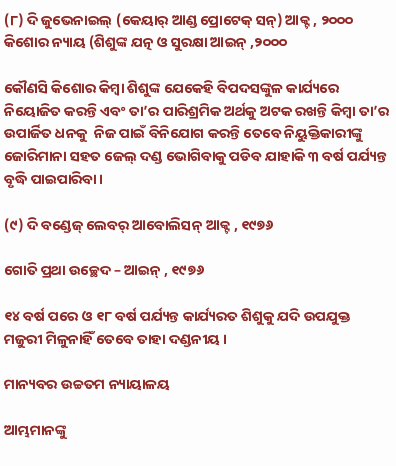(୮) ଦି ଜୁଭେନାଇଲ୍ (କେୟାର୍ ଆଣ୍ଡ ପ୍ରୋଟେକ୍ ସନ୍) ଆକ୍ଟ , ୨୦୦୦ କିଶୋର ନ୍ୟାୟ (ଶିଶୁଙ୍କ ଯତ୍ନ ଓ ସୁରକ୍ଷା ଆଇନ୍ ,୨୦୦୦

କୌଣସି କିଶୋର କିମ୍ବା ଶିଶୁଙ୍କ ଯେକେହି ବିପଦସଙ୍କୁଳ କାର୍ଯ୍ୟରେ ନିୟୋଜିତ କରନ୍ତି ଏବଂ ତା’ର ପାରିଶ୍ରମିକ ଅର୍ଥକୁ ଅଟକ ରଖନ୍ତି କିମ୍ବା ତା’ର ଉପାର୍ଜିତ ଧନକୁ  ନିଜ ପାଇଁ ବିନିଯୋଗ କରନ୍ତି ତେବେ ନିୟୁକ୍ତିକାରୀଙ୍କୁ  ଜୋରିମାନା ସହତ ଜେଲ୍ ଦଣ୍ଡ ଭୋଗିବାକୁ ପଡିବ ଯାହାକି ୩ ବର୍ଷ ପର୍ଯ୍ୟନ୍ତ ବୃଦ୍ଧି ପାଇପାରିବା ।

(୯) ଦି ବଣ୍ଡେଜ୍ ଲେବର୍ ଆବୋଲିସନ୍ ଆକ୍ଟ , ୧୯୭୬

ଗୋତି ପ୍ରଥା ଉଚ୍ଛେଦ – ଆଇନ୍ , ୧୯୭୬

୧୪ ବର୍ଷ ପରେ ଓ ୧୮ ବର୍ଷ ପର୍ଯ୍ୟନ୍ତ କାର୍ଯ୍ୟରତ ଶିଶୁକୁ ଯଦି ଉପଯୁକ୍ତ ମଜୁରୀ ମିଳୁନାହିଁ ତେବେ ତାହା ଦଣ୍ଡନୀୟ ।

ମାନ୍ୟବର ଉଚ୍ଚତମ ନ୍ୟାୟାଳୟ

ଆମ୍ଭମାନଙ୍କୁ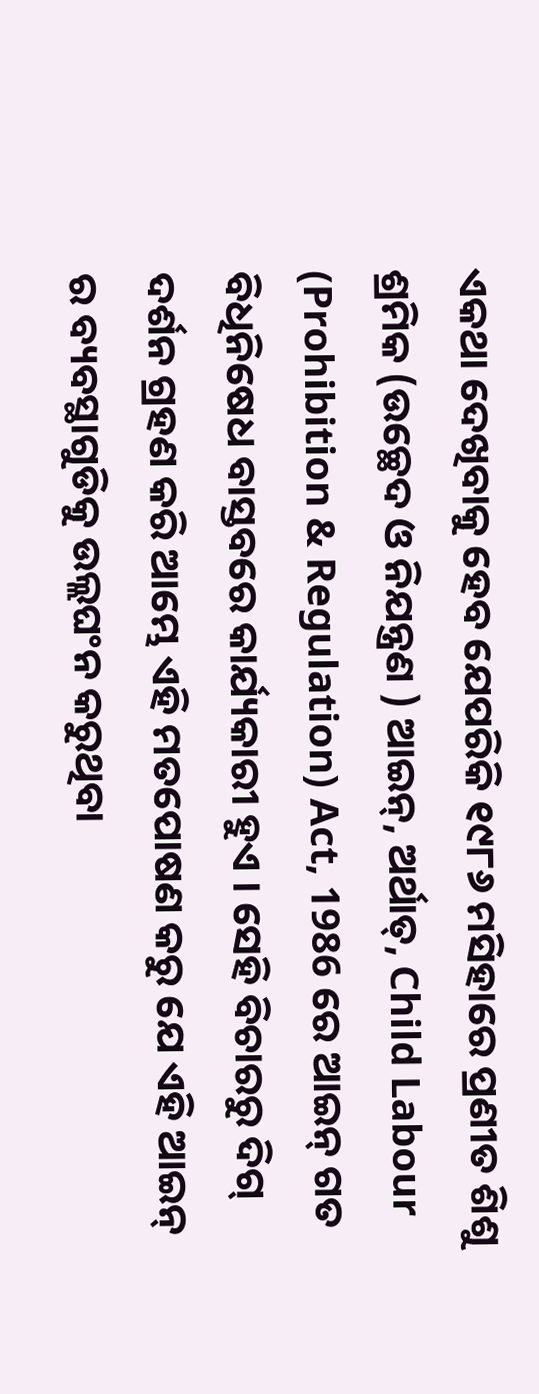ଏକଥା ଦେଖିବାକୁ ହେବ ଯେପରିକି ୧୯୮୬ ମସିହାରେ ପ୍ରଣୀତ ଶିଶୁ ଶ୍ରମିକ (ଉଚ୍ଛେଦ ଓ ନିଯନ୍ତ୍ରଣ ) ଆଇନ୍, ଅର୍ଥାତ୍, Child Labour (Prohibition & Regulation) Act, 1986 ରେ ଆଇନ୍ ଗତ ବିଧିନିଷେଧ ବାସ୍ତବରେ କାର୍ଯ୍ୟକାରୀ ହୁଏ । ସେହି ବିଚାରରୁ ଦିଗ୍ ଦର୍ଶନ ଗ୍ରହଣ କରି ଆମ୍ଭେ ଏହି ମତପୋଷଣ କରୁ ଯେ ଏହି ଆଇନ୍ ର ବ୍ୟବସ୍ଥାଗୁଡିକୁ ଉଲ୍ଲଘଂନ କରୁଥିବା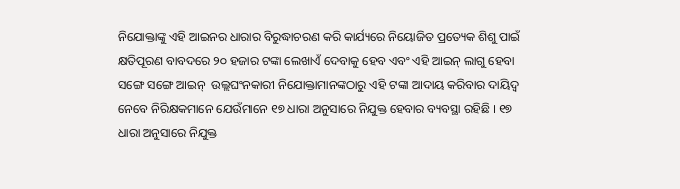ନିଯୋକ୍ତାଙ୍କୁ ଏହି ଆଇନର ଧାରାର ବିରୁଦ୍ଧାଚରଣ କରି କାର୍ଯ୍ୟରେ ନିୟୋଜିତ ପ୍ରତ୍ୟେକ ଶିଶୁ ପାଇଁ କ୍ଷତିପୂରଣ ବାବଦରେ ୨୦ ହଜାର ଟଙ୍କା ଲେଖାଏଁ ଦେବାକୁ ହେବ ଏବଂ ଏହି ଆଇନ୍ ଲାଗୁ ହେବା ସଙ୍ଗେ ସଙ୍ଗେ ଆଇନ୍  ଉଲ୍ଲଘଂନକାରୀ ନିଯୋକ୍ତାମାନଙ୍କଠାରୁ ଏହି ଟଙ୍କା ଆଦାୟ କରିବାର ଦାୟିଦ୍ଵ ନେବେ ନିରିକ୍ଷକମାନେ ଯେଉଁମାନେ ୧୭ ଧାରା ଅନୁସାରେ ନିଯୁକ୍ତ ହେବାର ବ୍ୟବସ୍ଥା ରହିଛି । ୧୭ ଧାରା ଅନୁସାରେ ନିଯୁକ୍ତ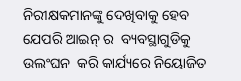ନିରୀକ୍ଷକମାନଙ୍କୁ ଦେଖିବାକୁ ହେବ ଯେପରି ଆଇନ୍ ର  ବ୍ୟବସ୍ଥାଗୁଡିକୁ ଉଲଂଘନ  କରି କାର୍ଯ୍ୟରେ ନିୟୋଜିତ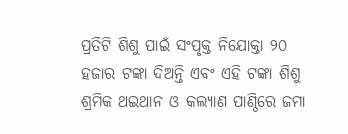ପ୍ରତିଟି ଶିଶୁ ପାଇଁ ସଂପୃକ୍ତ ନିଯୋକ୍ତା ୨୦ ହଜାର ଟଙ୍କା ଦିଅନ୍ତି ଏବଂ ଏହି ଟଙ୍କା ଶିଶୁ ଶ୍ରମିକ ଥଇଥାନ ଓ କଲ୍ୟାଣ ପାଣ୍ଠିରେ ଜମା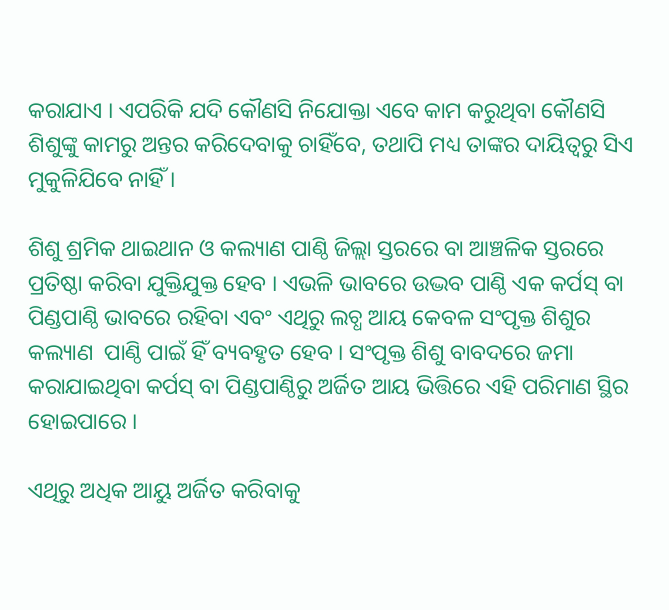କରାଯାଏ । ଏପରିକି ଯଦି କୌଣସି ନିଯୋକ୍ତା ଏବେ କାମ କରୁଥିବା କୌଣସି ଶିଶୁଙ୍କୁ କାମରୁ ଅନ୍ତର କରିଦେବାକୁ ଚାହିଁବେ, ତଥାପି ମଧ୍ୟ ତାଙ୍କର ଦାୟିତ୍ଵରୁ ସିଏ ମୁକୁଳିଯିବେ ନାହିଁ ।

ଶିଶୁ ଶ୍ରମିକ ଥାଇଥାନ ଓ କଲ୍ୟାଣ ପାଣ୍ଠି ଜିଲ୍ଲା ସ୍ତରରେ ବା ଆଞ୍ଚଳିକ ସ୍ତରରେ ପ୍ରତିଷ୍ଠା କରିବା ଯୁକ୍ତିଯୁକ୍ତ ହେବ । ଏଭଳି ଭାବରେ ଉଦ୍ଭବ ପାଣ୍ଠି ଏକ କର୍ପସ୍ ବା ପିଣ୍ଡପାଣ୍ଠି ଭାବରେ ରହିବା ଏବଂ ଏଥିରୁ ଲଚ୍ଧ ଆୟ କେବଳ ସଂପୃକ୍ତ ଶିଶୁର କଲ୍ୟାଣ  ପାଣ୍ଠି ପାଇଁ ହିଁ ବ୍ୟବହୃତ ହେବ । ସଂପୃକ୍ତ ଶିଶୁ ବାବଦରେ ଜମା କରାଯାଇଥିବା କର୍ପସ୍ ବା ପିଣ୍ଡପାଣ୍ଠିରୁ ଅର୍ଜିତ ଆୟ ଭିତ୍ତିରେ ଏହି ପରିମାଣ ସ୍ଥିର ହୋଇପାରେ ।

ଏଥିରୁ ଅଧିକ ଆୟୁ ଅର୍ଜିତ କରିବାକୁ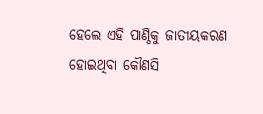ହେଲେ ଏହି ପାଣ୍ଠିକୁ ଜାତୀୟକରଣ ହୋଇଥିବା କୌଣସି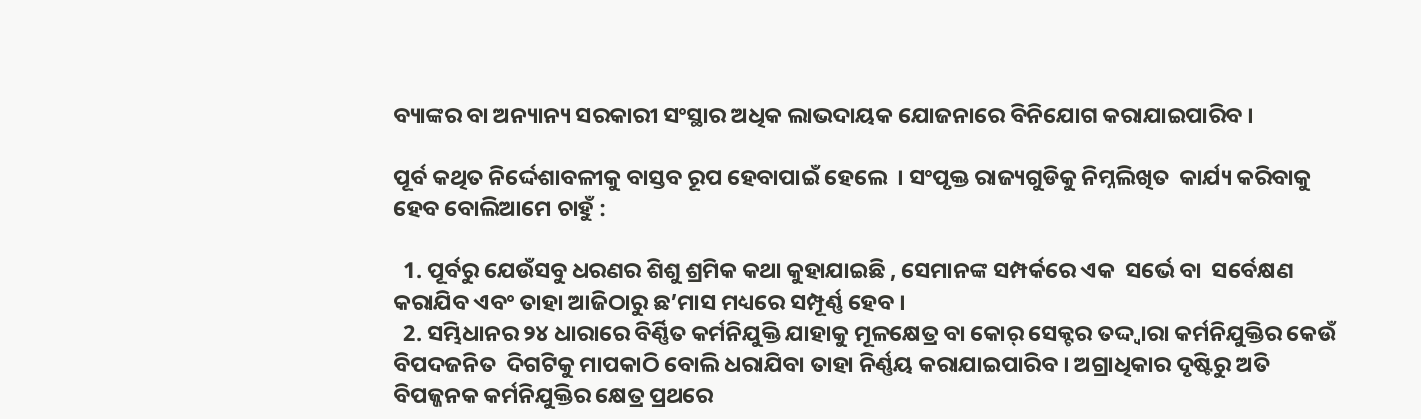ବ୍ୟାଙ୍କର ବା ଅନ୍ୟାନ୍ୟ ସରକାରୀ ସଂସ୍ଥାର ଅଧିକ ଲାଭଦାୟକ ଯୋଜନାରେ ବିନିଯୋଗ କରାଯାଇପାରିବ ।

ପୂର୍ବ କଥିତ ନିର୍ଦ୍ଦେଶାବଳୀକୁ ବାସ୍ତବ ରୂପ ହେବାପାଇଁ ହେଲେ  । ସଂପୃକ୍ତ ରାଜ୍ୟଗୁଡିକୁ ନିମ୍ନଲିଖିତ  କାର୍ଯ୍ୟ କରିବାକୁ ହେବ ବୋଲିଆମେ ଚାହୁଁ :

  1. ପୂର୍ବରୁ ଯେଉଁସବୁ ଧରଣର ଶିଶୁ ଶ୍ରମିକ କଥା କୁହାଯାଇଛି , ସେମାନଙ୍କ ସମ୍ପର୍କରେ ଏକ  ସର୍ଭେ ବା  ସର୍ବେକ୍ଷଣ କରାଯିବ ଏବଂ ତାହା ଆଜିଠାରୁ ଛ’ମାସ ମଧ୍ୟରେ ସମ୍ପୂର୍ଣ୍ଣ ହେବ ।
  2. ସମ୍ଭିଧାନର ୨୪ ଧାରାରେ ବିର୍ଣ୍ଣିତ କର୍ମନିଯୁକ୍ତି ଯାହାକୁ ମୂଳକ୍ଷେତ୍ର ବା କୋର୍ ସେକ୍ଟର ତଦ୍ଦ୍ଵାରା କର୍ମନିଯୁକ୍ତିର କେଉଁ ବିପଦଜନିତ  ଦିଗଟିକୁ ମାପକାଠି ବୋଲି ଧରାଯିବା ତାହା ନିର୍ଣ୍ଣୟ କରାଯାଇପାରିବ । ଅଗ୍ରାଧିକାର ଦୃଷ୍ଟିରୁ ଅତି ବିପଜ୍ଜନକ କର୍ମନିଯୁକ୍ତିର କ୍ଷେତ୍ର ପ୍ରଥରେ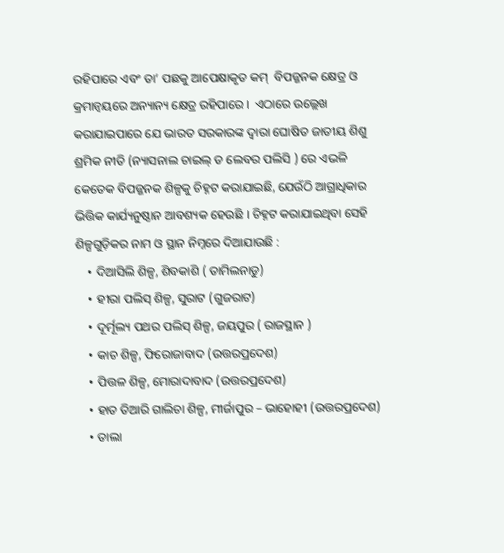ରହିପାରେ ଏବଂ ତା’ ପଛକୁ ଆପେକ୍ଷାକୃତ କମ୍  ବିପଜ୍ଜନକ କ୍ଷେତ୍ର ଓ କ୍ରମାନ୍ଵୟରେ ଅନ୍ୟାନ୍ୟ କ୍ଷେତ୍ର ରହିପାରେ ।  ଏଠାରେ ଉଲ୍ଲେଖ କରାଯାଇପାରେ ଯେ ଭାରତ ସରକାରଙ୍କ ଦ୍ଵାରା ଘୋଷିତ ଜାତୀୟ ଶିଶୁ ଶ୍ରମିକ ନୀତି (ନ୍ୟାସନାଲ ଚାଇଲ୍ ଡ ଲେବର ପଲିସି ) ରେ ଏଭଳି କେତେକ ବିପଜ୍ଜନକ ଶିଳ୍ପକୁ ଚିହ୍ନଟ କରାଯାଇଛି, ଯେଉଁଠି ଆଗ୍ରାଧିକାର ଭିତ୍ତିକ କାର୍ଯ୍ୟନୁଷ୍ଠାନ ଆବଶ୍ୟକ ହେଉଛି । ଚିହ୍ନଟ କରାଯାଇଥିବା ସେହି ଶିଳ୍ପଗୁଡ଼ିକର ନାମ ଓ ସ୍ଥାନ ନିମ୍ନରେ ଦିଆଯାଉଛି :
    • ଦିଆସିଲି ଶିଳ୍ପ, ଶିବକାଶି ( ତାମିଲନାଡୁ)
    • ହୀରା ପଲିସ୍ ଶିଳ୍ପ, ସୁରାଟ (ଗୁଜରାଟ)
    • ଦୂର୍ମୂଲ୍ୟ ପଥର ପଲିସ୍ ଶିଳ୍ପ, ଜୟପୁର ( ରାଜସ୍ଥାନ )
    • କାଚ ଶିଳ୍ପ, ଫିରୋଜାବାଦ (ଉତ୍ତରପ୍ରଦେଶ)
    • ପିତ୍ତଳ ଶିଳ୍ପ, ମୋରାଦାବାଦ (ଉତ୍ତରପ୍ରଦେଶ)
    • ହାତ ତିଆରି ଗାଲିଚା ଶିଳ୍ପ, ମୀର୍ଜାପୁର – ଭାହୋହୀ (ଉତ୍ତରପ୍ରଦେଶ)
    • ତାଲା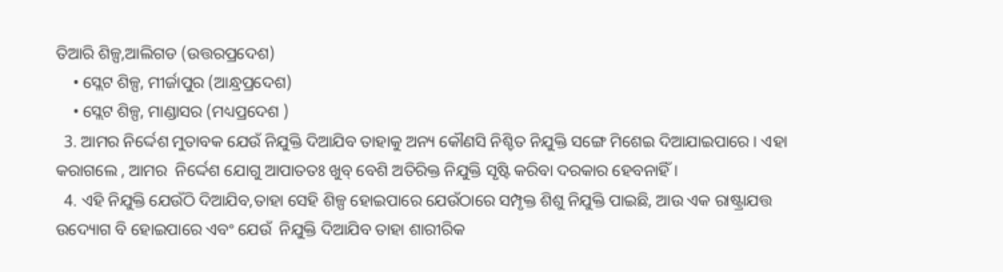ତିଆରି ଶିଳ୍ପ,ଆଲିଗଡ (ଉତ୍ତରପ୍ରଦେଶ)
    • ସ୍ଲେଟ ଶିଳ୍ପ, ମୀର୍ଜାପୁର (ଆନ୍ଧ୍ରପ୍ରଦେଶ)
    • ସ୍ଲେଟ ଶିଳ୍ପ, ମାଣ୍ଡାସର (ମଧ୍ୟପ୍ରଦେଶ )
  3. ଆମର ନିର୍ଦ୍ଦେଶ ମୁତାବକ ଯେଉଁ ନିଯୁକ୍ତି ଦିଆଯିବ ତାହାକୁ ଅନ୍ୟ କୌଣସି ନିଶ୍ଚିତ ନିଯୁକ୍ତି ସଙ୍ଗେ ମିଶେଇ ଦିଆଯାଇପାରେ । ଏହା  କରାଗଲେ , ଆମର  ନିର୍ଦ୍ଦେଶ ଯୋଗୁ ଆପାତତଃ ଖୁବ୍ ବେଶି ଅତିରିକ୍ତ ନିଯୁକ୍ତି ସୃଷ୍ଟି କରିବା ଦରକାର ହେବନାହିଁ ।
  4. ଏହି ନିଯୁକ୍ତି ଯେଉଁଠି ଦିଆଯିବ,ତାହା ସେହି ଶିଳ୍ପ ହୋଇପାରେ ଯେଉଁଠାରେ ସମ୍ପୃକ୍ତ ଶିଶୁ ନିଯୁକ୍ତି ପାଇଛି, ଆଉ ଏକ ରାଷ୍ଟ୍ରାଯତ୍ତ ଉଦ୍ୟୋଗ ବି ହୋଇପାରେ ଏବଂ ଯେଉଁ  ନିଯୁକ୍ତି ଦିଆଯିବ ତାହା ଶାରୀରିକ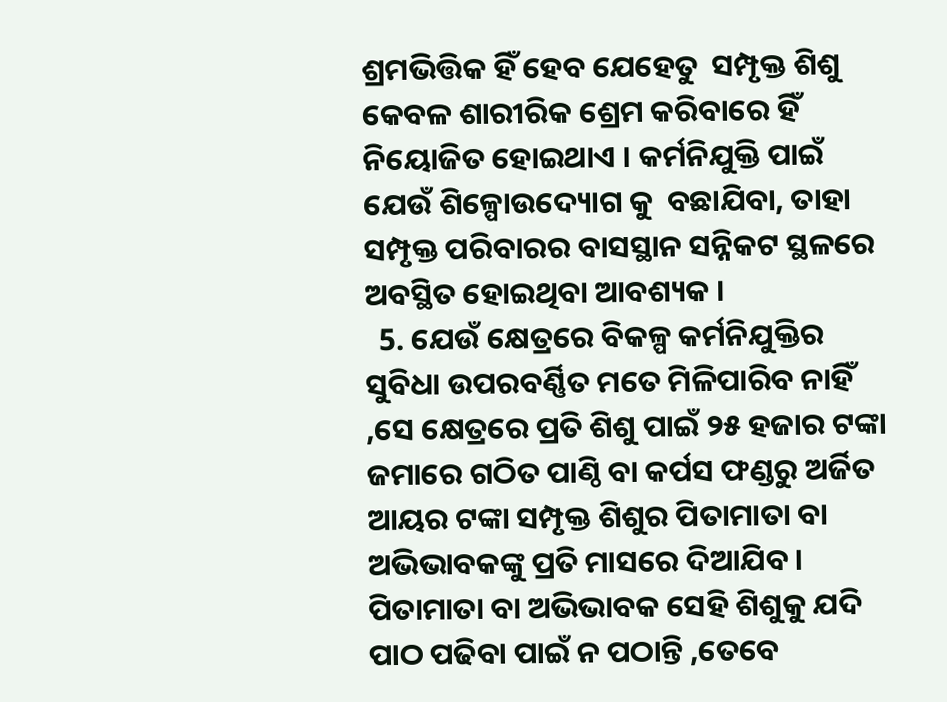ଶ୍ରମଭିତ୍ତିକ ହିଁ ହେବ ଯେହେତୁ  ସମ୍ପୃକ୍ତ ଶିଶୁ କେବଳ ଶାରୀରିକ ଶ୍ରେମ କରିବାରେ ହିଁ ନିୟୋଜିତ ହୋଇଥାଏ । କର୍ମନିଯୁକ୍ତି ପାଇଁ ଯେଉଁ ଶିଳ୍ପୋଉଦ୍ୟୋଗ କୁ  ବଛାଯିବା, ତାହା ସମ୍ପୃକ୍ତ ପରିବାରର ବାସସ୍ଥାନ ସନ୍ନିକଟ ସ୍ଥଳରେ ଅବସ୍ଥିତ ହୋଇଥିବା ଆବଶ୍ୟକ ।
  5. ଯେଉଁ କ୍ଷେତ୍ରରେ ବିକଳ୍ପ କର୍ମନିଯୁକ୍ତିର ସୁବିଧା ଉପରବର୍ଣ୍ଣିତ ମତେ ମିଳିପାରିବ ନାହିଁ ,ସେ କ୍ଷେତ୍ରରେ ପ୍ରତି ଶିଶୁ ପାଇଁ ୨୫ ହଜାର ଟଙ୍କା ଜମାରେ ଗଠିତ ପାଣ୍ଠି ବା କର୍ପସ ଫଣ୍ଡରୁ ଅର୍ଜିତ ଆୟର ଟଙ୍କା ସମ୍ପୃକ୍ତ ଶିଶୁର ପିତାମାତା ବା ଅଭିଭାବକଙ୍କୁ ପ୍ରତି ମାସରେ ଦିଆଯିବ । ପିତାମାତା ବା ଅଭିଭାବକ ସେହି ଶିଶୁକୁ ଯଦି ପାଠ ପଢିବା ପାଇଁ ନ ପଠାନ୍ତି ,ତେବେ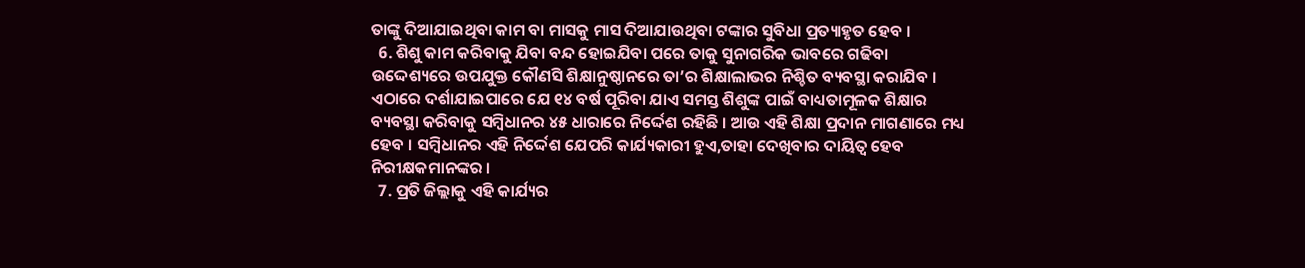ତାଙ୍କୁ ଦିଆଯାଇଥିବା କାମ ବା ମାସକୁ ମାସ ଦିଆଯାଉଥିବା ଟଙ୍କାର ସୁବିଧା ପ୍ରତ୍ୟାହୃତ ହେବ ।
  6. ଶିଶୁ କାମ କରିବାକୁ ଯିବା ବନ୍ଦ ହୋଇଯିବା ପରେ ତାକୁ ସୁନାଗରିକ ଭାବରେ ଗଢିବା ଉଦ୍ଦେଶ୍ୟରେ ଉପଯୁକ୍ତ କୌଣସି ଶିକ୍ଷାନୁଷ୍ଠାନରେ ତା’ର ଶିକ୍ଷାଲାଭର ନିଶ୍ଚିତ ବ୍ୟବସ୍ଥା କରାଯିବ । ଏଠାରେ ଦର୍ଶାଯାଇପାରେ ଯେ ୧୪ ବର୍ଷ ପୂରିବା ଯାଏ ସମସ୍ତ ଶିଶୁଙ୍କ ପାଇଁ ବାଧ୍ୟତାମୂଳକ ଶିକ୍ଷାର ବ୍ୟବସ୍ଥା କରିବାକୁ ସମ୍ବିଧାନର ୪୫ ଧାରାରେ ନିର୍ଦ୍ଦେଶ ରହିଛି । ଆଉ ଏହି ଶିକ୍ଷା ପ୍ରଦାନ ମାଗଣାରେ ମଧ୍ୟ ହେବ । ସମ୍ବିଧାନର ଏହି ନିର୍ଦ୍ଦେଶ ଯେପରି କାର୍ଯ୍ୟକାରୀ ହୁଏ,ତାହା ଦେଖିବାର ଦାୟିତ୍ଵ ହେବ ନିରୀକ୍ଷକମାନଙ୍କର ।
  7. ପ୍ରତି ଜିଲ୍ଲାକୁ ଏହି କାର୍ଯ୍ୟର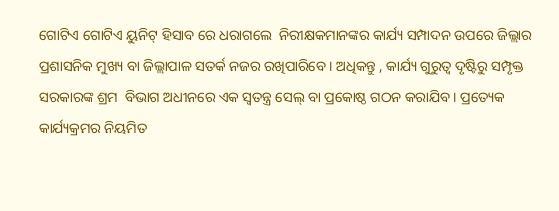ଗୋଟିଏ ଗୋଟିଏ ୟୁନିଟ୍ ହିସାବ ରେ ଧରାଗଲେ  ନିରୀକ୍ଷକମାନଙ୍କର କାର୍ଯ୍ୟ ସମ୍ପାଦନ ଉପରେ ଜିଲ୍ଲାର ପ୍ରଶାସନିକ ମୁଖ୍ୟ ବା ଜିଲ୍ଲାପାଳ ସତର୍କ ନଜର ରଖିପାରିବେ । ଅଧିକନ୍ତୁ , କାର୍ଯ୍ୟ ଗୁରୁତ୍ଵ ଦୃଷ୍ଟିରୁ ସମ୍ପୃକ୍ତ ସରକାରଙ୍କ ଶ୍ରମ  ବିଭାଗ ଅଧୀନରେ ଏକ ସ୍ଵତନ୍ତ୍ର ସେଲ୍ ବା ପ୍ରକୋଷ୍ଠ ଗଠନ କରାଯିବ । ପ୍ରତ୍ୟେକ କାର୍ଯ୍ୟକ୍ରମର ନିୟମିତ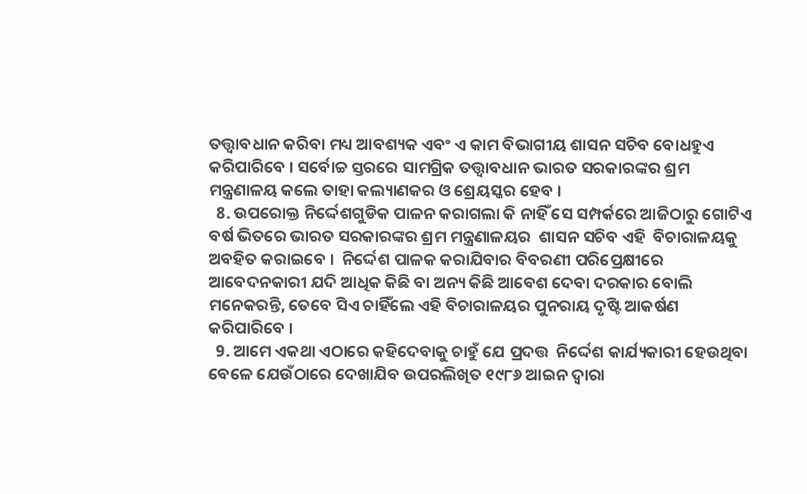ତତ୍ତ୍ଵାବଧାନ କରିବା ମଧ୍ୟ ଆବଶ୍ୟକ ଏବଂ ଏ କାମ ବିଭାଗୀୟ ଶାସନ ସଚିବ ବୋଧହୁଏ କରିପାରିବେ । ସର୍ବୋଚ୍ଚ ସ୍ତରରେ ସାମଗ୍ରିକ ତତ୍ତ୍ଵାବଧାନ ଭାରତ ସରକାରଙ୍କର ଶ୍ରମ ମନ୍ତ୍ରଣାଳୟ କଲେ ତାହା କଲ୍ୟାଣକର ଓ ଶ୍ରେୟସ୍କର ହେବ ।
  8. ଉପରୋକ୍ତ ନିର୍ଦ୍ଦେଶଗୁଡିକ ପାଳନ କରାଗଲା କି ନାହିଁ ସେ ସମ୍ପର୍କରେ ଆଜିଠାରୁ ଗୋଟିଏ ବର୍ଷ ଭିତରେ ଭାରତ ସରକାରଙ୍କର ଶ୍ରମ ମନ୍ତ୍ରଣାଳୟର  ଶାସନ ସଚିବ ଏହି  ବିଚାରାଳୟକୁ ଅବହିତ କରାଇବେ ।  ନିର୍ଦ୍ଦେଶ ପାଳକ କରାଯିବାର ବିବରଣୀ ପରିପ୍ରେକ୍ଷୀରେ ଆବେଦନକାରୀ ଯଦି ଆଧିକ କିଛି ବା ଅନ୍ୟ କିଛି ଆବେଶ ଦେବା ଦରକାର ବୋଲି ମନେକରନ୍ତି, ତେବେ ସିଏ ଚାହିଁଲେ ଏହି ବିଚାରାଳୟର ପୁନରାୟ ଦୃଷ୍ଟି ଆକର୍ଷଣ କରିପାରିବେ ।
  9. ଆମେ ଏକଥା ଏଠାରେ କହିଦେବାକୁ ଚାହୁଁ ଯେ ପ୍ରଦତ୍ତ  ନିର୍ଦ୍ଦେଶ କାର୍ଯ୍ୟକାରୀ ହେଉଥିବା ବେଳେ ଯେଉଁଠାରେ ଦେଖାଯିବ ଉପରଲିଖିତ ୧୯୮୬ ଆଇନ ଦ୍ଵାରା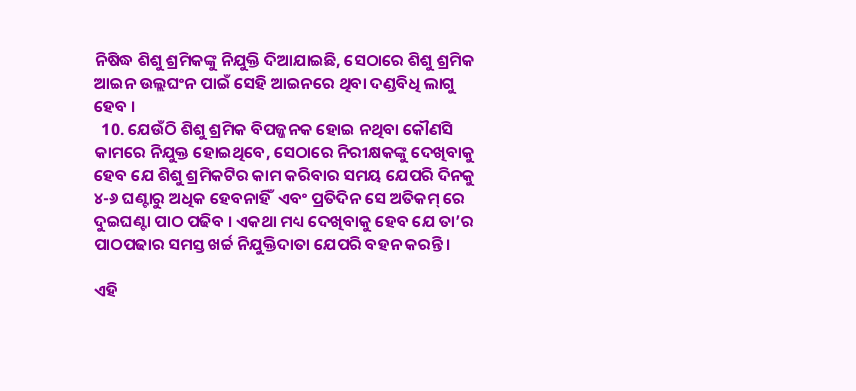ନିଷିଦ୍ଧ ଶିଶୁ ଶ୍ରମିକଙ୍କୁ ନିଯୁକ୍ତି ଦିଆଯାଇଛି, ସେଠାରେ ଶିଶୁ ଶ୍ରମିକ ଆଇନ ଉଲ୍ଲଘଂନ ପାଇଁ ସେହି ଆଇନରେ ଥିବା ଦଣ୍ଡବିଧି ଲାଗୁ ହେବ ।
  10. ଯେଉଁଠି ଶିଶୁ ଶ୍ରମିକ ବିପଜ୍ଜନକ ହୋଇ ନଥିବା କୌଣସି କାମରେ ନିଯୁକ୍ତ ହୋଇଥିବେ, ସେଠାରେ ନିରୀକ୍ଷକଙ୍କୁ ଦେଖିବାକୁ ହେବ ଯେ ଶିଶୁ ଶ୍ରମିକଟିର କାମ କରିବାର ସମୟ ଯେପରି ଦିନକୁ ୪-୬ ଘଣ୍ଟାରୁ ଅଧିକ ହେବନାହିଁ  ଏବଂ ପ୍ରତିଦିନ ସେ ଅତିକମ୍ ରେ ଦୁଇଘଣ୍ଟା ପାଠ ପଢିବ । ଏକଥା ମଧ୍ୟ ଦେଖିବାକୁ ହେବ ଯେ ତା’ର ପାଠପଢାର ସମସ୍ତ ଖର୍ଚ୍ଚ ନିଯୁକ୍ତିଦାତା ଯେପରି ବହନ କରନ୍ତି ।

ଏହି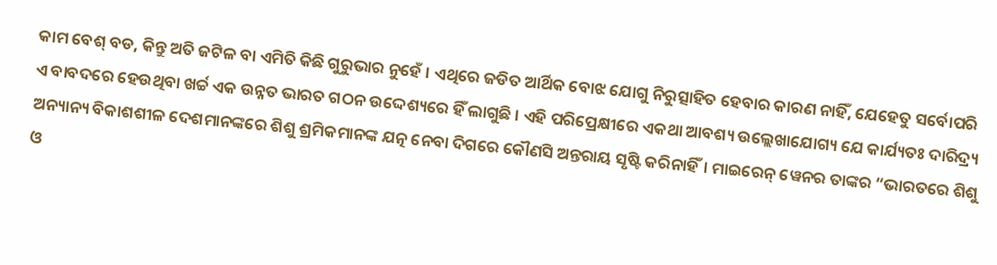କାମ ବେଶ୍ ବଡ, କିନ୍ତୁ ଅତି ଜଟିଳ ବା ଏମିତି କିଛି ଗୁରୁଭାର ନୁହେଁ । ଏଥିରେ ଜଡିତ ଆର୍ଥିକ ବୋଝ ଯୋଗୁ ନିରୁତ୍ସାହିତ ହେବାର କାରଣ ନାହିଁ, ଯେହେତୁ ସର୍ବୋପରି ଏ ବାବଦରେ ହେଉଥିବା ଖର୍ଚ୍ଚ ଏକ ଉନ୍ନତ ଭାରତ ଗଠନ ଉଦ୍ଦେଶ୍ୟରେ ହିଁ ଲାଗୁଛି । ଏହି ପରିପ୍ରେକ୍ଷୀରେ ଏକଥା ଆବଶ୍ୟ ଉଲ୍ଲେଖାଯୋଗ୍ୟ ଯେ କାର୍ଯ୍ୟତଃ ଦାରିଦ୍ର୍ୟ ଅନ୍ୟାନ୍ୟ ବିକାଶଶୀଳ ଦେଶମାନଙ୍କରେ ଶିଶୁ ଶ୍ରମିକମାନଙ୍କ ଯତ୍ନ ନେବା ଦିଗରେ କୌଣସି ଅନ୍ତରାୟ ସୃଷ୍ଟି କରିନାହିଁ। ମାଇରେନ୍ ୱେନର ତାଙ୍କର “ଭାରତରେ ଶିଶୁ ଓ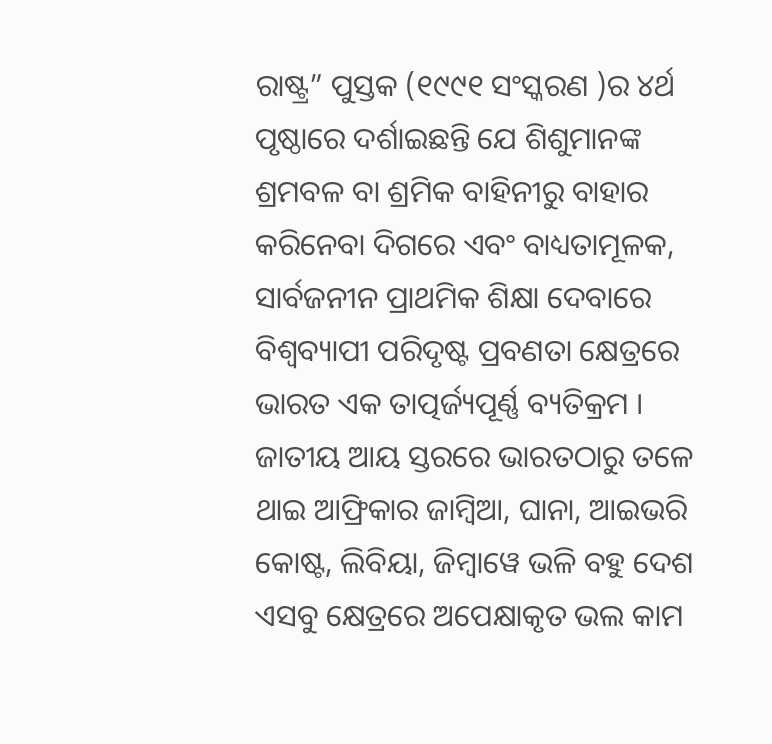ରାଷ୍ଟ୍ର” ପୁସ୍ତକ (୧୯୯୧ ସଂସ୍କରଣ )ର ୪ର୍ଥ ପୃଷ୍ଠାରେ ଦର୍ଶାଇଛନ୍ତି ଯେ ଶିଶୁମାନଙ୍କ ଶ୍ରମବଳ ବା ଶ୍ରମିକ ବାହିନୀରୁ ବାହାର କରିନେବା ଦିଗରେ ଏବଂ ବାଧ୍ୟତାମୂଳକ, ସାର୍ବଜନୀନ ପ୍ରାଥମିକ ଶିକ୍ଷା ଦେବାରେ ବିଶ୍ଵବ୍ୟାପୀ ପରିଦୃଷ୍ଟ ପ୍ରବଣତା କ୍ଷେତ୍ରରେ ଭାରତ ଏକ ତାତ୍ପର୍ଜ୍ୟପୂର୍ଣ୍ଣ ବ୍ୟତିକ୍ରମ । ଜାତୀୟ ଆୟ ସ୍ତରରେ ଭାରତଠାରୁ ତଳେ ଥାଇ ଆଫ୍ରିକାର ଜାମ୍ବିଆ, ଘାନା, ଆଇଭରି କୋଷ୍ଟ, ଲିବିୟା, ଜିମ୍ବାୱେ ଭଳି ବହୁ ଦେଶ ଏସବୁ କ୍ଷେତ୍ରରେ ଅପେକ୍ଷାକୃତ ଭଲ କାମ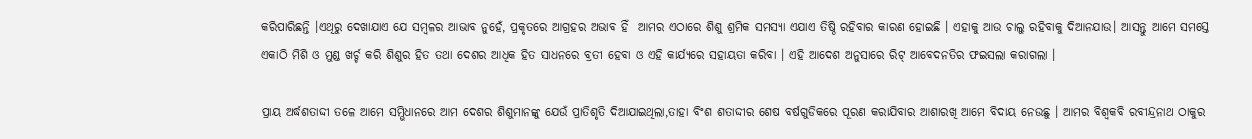କରିପାରିଛନ୍ତି ।ଏଥିରୁ ଦେଖାଯାଏ ଯେ ସମ୍ବଳର ଆଭାବ ନୁହେଁ, ପ୍ରକୃତରେ ଆଗ୍ରହର ଅଭାବ ହିଁ  ଆମର ଏଠାରେ ଶିଶୁ ଶ୍ରମିକ ସମସ୍ୟା ଏଯାଏ ତିଷ୍ଠି ରହିବାର କାରଣ ହୋଇଛି । ଏହାକୁ ଆଉ ଚାଲୁ ରହିବାକୁ ଦିଆନଯାଉ। ଆସନ୍ତୁ ଆମେ ସମସ୍ତେ ଏକାଠି ମିଶି ଓ ମୁଣ୍ଡ ଖର୍ଚ୍ଚ କରି ଶିଶୁର ହିତ ତଥା ଦେଶର ଆଧିକ ହିତ ସାଧନରେ ବ୍ରତୀ ହେବା ଓ ଏହି କାର୍ଯ୍ୟରେ ସହାୟତା କରିବା । ଏହି ଆଦେଶ ଅନୁସାରେ ରିଟ୍ ଆବେଦନତିର ଫଇସଲା କରାଗଲା ।

ପ୍ରାୟ ଅର୍ଦ୍ଧଶତାଦ୍ଦୀ ତଳେ ଆମେ ସମ୍ଭିଧାନରେ ଆମ ଦେଶର ଶିଶୁମାନଙ୍କୁ ଯେଉଁ ପ୍ରାତିଶୃତି ଦିଆଯାଇଥିଲା,ତାହା ବିଂଶ ଶତାଦ୍ଦୀର ଶେଷ ବର୍ଷଗୁଡିକରେ ପୂରଣ କରାଯିବାର ଆଶାରଖି ଆମେ ବିଦାୟ ନେଉଛୁ । ଆମର ବିଶ୍ଵକବି ରବୀନ୍ଦ୍ରନାଥ ଠାକୁର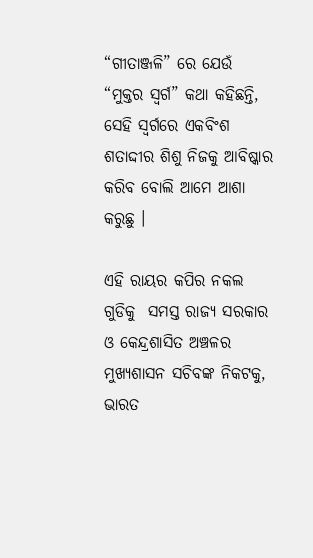“ଗୀତାଞ୍ଜଳି” ରେ ଯେଉଁ “ମୁକ୍ତର ସ୍ଵର୍ଗ” କଥା କହିଛନ୍ତି, ସେହି ସ୍ଵର୍ଗରେ ଏକବିଂଶ ଶତାଦ୍ଦୀର ଶିଶୁ ନିଜକୁ ଆବିଷ୍କାର କରିବ ବୋଲି ଆମେ ଆଶା କରୁଛୁ ।

ଏହି ରାୟର କପିର ନକଲ ଗୁଡିକୁ  ସମସ୍ତ ରାଜ୍ୟ ସରକାର ଓ କେନ୍ଦ୍ରଶାସିତ ଅଞ୍ଚଳର ମୁଖ୍ୟଶାସନ ସଚିବଙ୍କ ନିକଟକୁ, ଭାରତ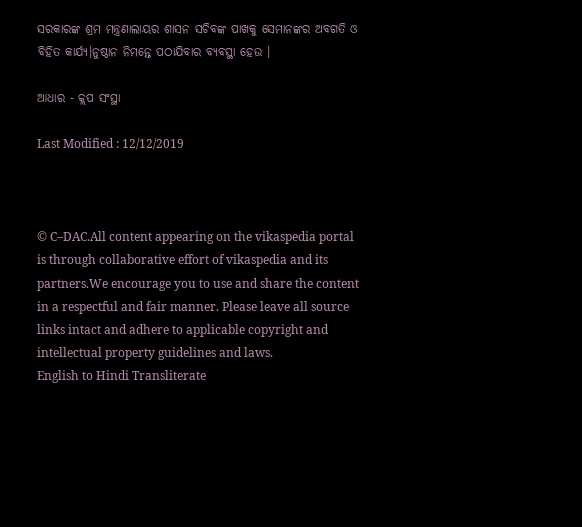ସରକାରଙ୍କ ଶ୍ରମ ମନ୍ତ୍ରଣାଲାୟର ଶାସନ ସଚିବଙ୍କ ପାଖକୁ ସେମାନଙ୍କର ଅବଗତି ଓ ବିହିତ କାର୍ଯ୍ୟ।ନୁଷ୍ଠାନ ନିମନ୍ତେ ପଠାଯିବାର ବ୍ୟବସ୍ଥା ହେଉ ।

ଆଧାର - କ୍ଲପ ସଂସ୍ଥା

Last Modified : 12/12/2019



© C–DAC.All content appearing on the vikaspedia portal is through collaborative effort of vikaspedia and its partners.We encourage you to use and share the content in a respectful and fair manner. Please leave all source links intact and adhere to applicable copyright and intellectual property guidelines and laws.
English to Hindi Transliterate